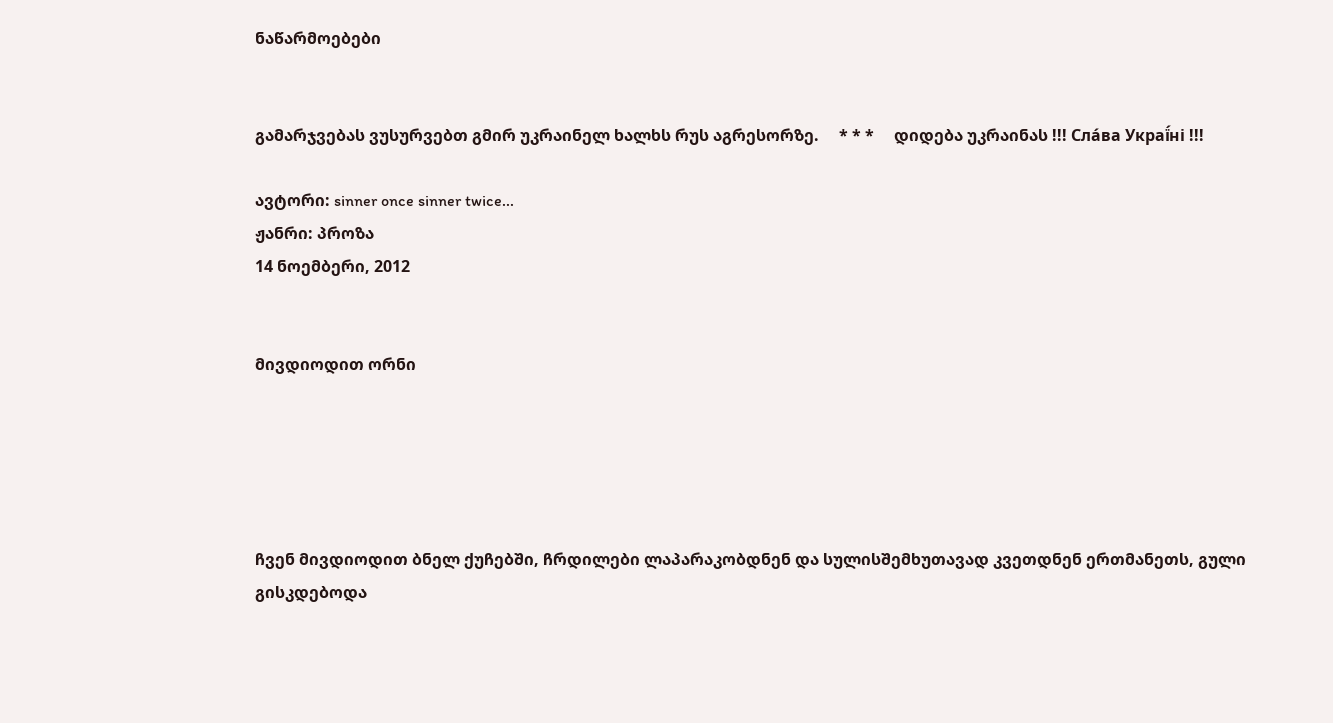ნაწარმოებები


გამარჯვებას ვუსურვებთ გმირ უკრაინელ ხალხს რუს აგრესორზე.     * * *     დიდება უკრაინას !!! Сла́ва Украї́ні !!!

ავტორი: sinner once sinner twice...
ჟანრი: პროზა
14 ნოემბერი, 2012


მივდიოდით ორნი





ჩვენ მივდიოდით ბნელ ქუჩებში, ჩრდილები ლაპარაკობდნენ და სულისშემხუთავად კვეთდნენ ერთმანეთს, გული გისკდებოდა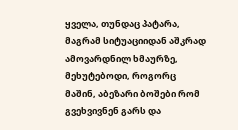ყველა, თუნდაც პატარა, მაგრამ სიტუაციიდან აშკრად ამოვარდნილ ხმაურზე, მეხუტებოდი, როგორც მაშინ, აბეზარი ბოშები რომ გვეხვივნენ გარს და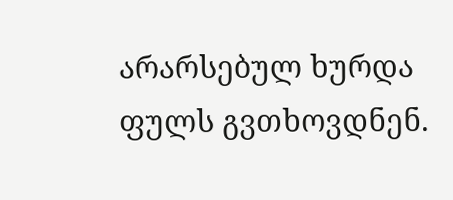არარსებულ ხურდა ფულს გვთხოვდნენ.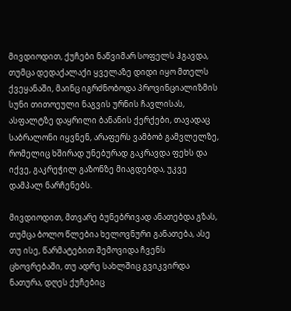მივდიოდით, ქუჩები ნაწვიმარ სოფელს ჰგავდა, თუმცა დედაქალაქი ყველაზე დიდი იყო მთელს ქვეყანაში, მაინც იგრძნობოდა პროვინციალიზმის სუნი თითოეული ნაგვის ურნის ჩავლისას, ასფალტზე დაყრილი ბანანის ქერქები, თავადაც საბრალონი იყვნენ, არაფერს ვამბობ გამვლელზე, რომელიც ხშირად უნებურად გაკრავდა ფეხს და იქვე, გაკრეჭილ გაზონზე მიაგდებდა, უკვე დამპალ ნარჩენებს.

მივდიოდით, მთვარე ბუნებრივად ანათებდა გზას, თუმცა ბოლო წლებია ხელოვნური განათება, ასე თუ ისე, წარმატებით შემოვიდა ჩვენს ცხოვრებაში, თუ ადრე სახლშიც გვიკვირდა ნათურა, დღეს ქუჩებიც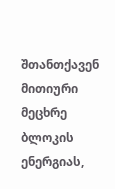შთანთქავენ მითიური მეცხრე ბლოკის ენერგიას,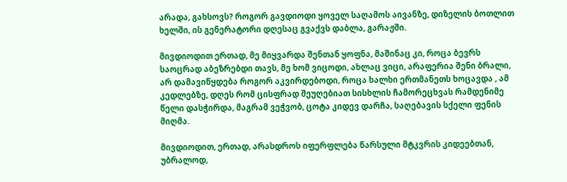არადა, გახსოვს? როგორ გავდიოდი ყოველ საღამოს აივანზე, დიზელის ბოთლით ხელში, ის გენერატორი დღესაც გვაქვს დაბლა, გარაჟში.

მივდიოდით ერთად, მე მიყვარდა შენთან ყოფნა, მაშინაც კი, როცა ბევრს საოცრად აბეზრებდი თავს, მე ხომ ვიცოდი, ახლაც ვიცი, არაფერია შენი ბრალი, არ დამავიწყდება როგორ აკვირდებოდი, როცა ხალხი ერთმანეთს ხოცავდა , ამ კედლებზე, დღეს რომ ცისფრად შეუღებიათ სისხლის ჩამორეცხვას რამდენიმე წელი დასჭირდა, მაგრამ ვეჭვობ, ცოტა კიდევ დარჩა, საღებავის სქელი ფენის მიღმა.

მივდიოდით, ერთად, არასდროს იფერფლება წარსული მტკვრის კიდეებთან, უბრალოდ,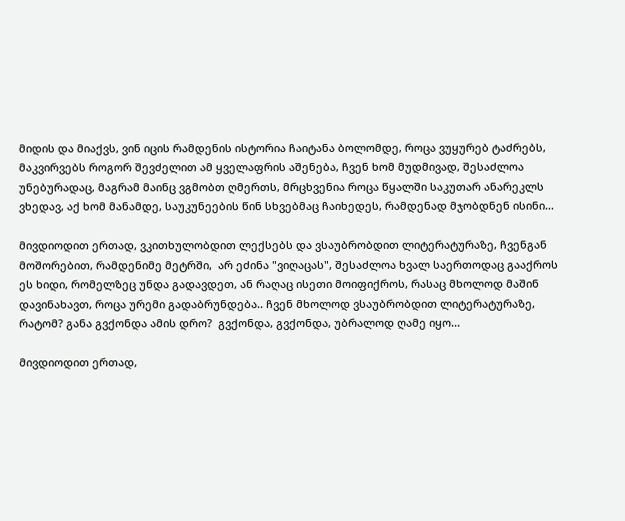მიდის და მიაქვს, ვინ იცის რამდენის ისტორია ჩაიტანა ბოლომდე, როცა ვუყურებ ტაძრებს, მაკვირვებს როგორ შევძელით ამ ყველაფრის აშენება, ჩვენ ხომ მუდმივად, შესაძლოა უნებურადაც, მაგრამ მაინც ვგმობთ ღმერთს, მრცხვენია როცა წყალში საკუთარ ანარეკლს ვხედავ, აქ ხომ მანამდე, საუკუნეების წინ სხვებმაც ჩაიხედეს, რამდენად მჯობდნენ ისინი...

მივდიოდით ერთად, ვკითხულობდით ლექსებს და ვსაუბრობდით ლიტერატურაზე, ჩვენგან მოშორებით, რამდენიმე მეტრში,  არ ეძინა "ვიღაცას", შესაძლოა ხვალ საერთოდაც გააქროს ეს ხიდი, რომელზეც უნდა გადავდეთ, ან რაღაც ისეთი მოიფიქროს, რასაც მხოლოდ მაშინ დავინახავთ, როცა ურემი გადაბრუნდება.. ჩვენ მხოლოდ ვსაუბრობდით ლიტერატურაზე, რატომ? განა გვქონდა ამის დრო?  გვქონდა, გვქონდა, უბრალოდ ღამე იყო...

მივდიოდით ერთად,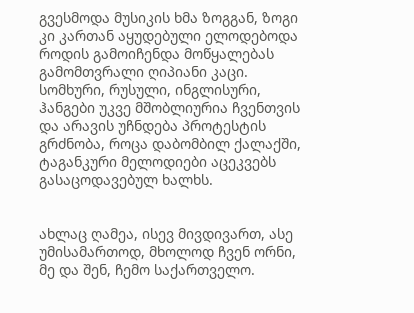გვესმოდა მუსიკის ხმა ზოგგან, ზოგი კი კართან აყუდებული ელოდებოდა როდის გამოიჩენდა მოწყალებას გამომთვრალი ღიპიანი კაცი.  სომხური, რუსული, ინგლისური,  ჰანგები უკვე მშობლიურია ჩვენთვის და არავის უჩნდება პროტესტის გრძნობა, როცა დაბომბილ ქალაქში, ტაგანკური მელოდიები აცეკვებს გასაცოდავებულ ხალხს.


ახლაც ღამეა, ისევ მივდივართ, ასე უმისამართოდ, მხოლოდ ჩვენ ორნი, მე და შენ, ჩემო საქართველო.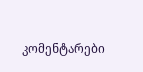კომენტარები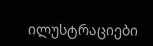ილუსტრაციები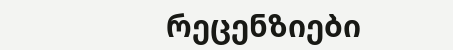რეცენზიები